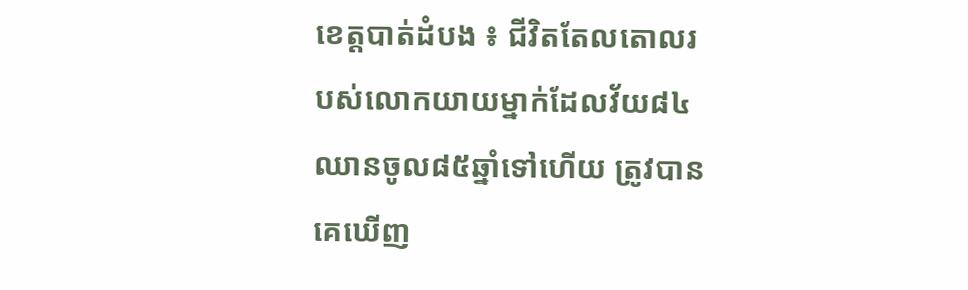ខេត្តបាត់ដំបង ៖ ជីវិតតែលតោលរបស់លោកយាយម្នាក់ដែលវ័យ៨៤ឈានចូល៨៥ឆ្នាំទៅហើយ ត្រូវបានគេឃើញ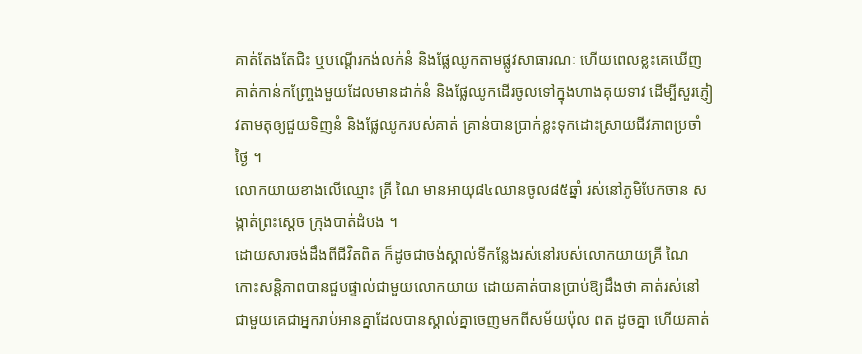គាត់តែងតែជិះ ឬបណ្តើរកង់លក់នំ និងផ្លែឈូកតាមផ្លូវសាធារណៈ ហើយពេលខ្លះគេឃើញគាត់កាន់កញ្ច្រែងមួយដែលមានដាក់នំ និងផ្លែឈូកដើរចូលទៅក្នុងហាងគុយទាវ ដើម្បីសួរភ្ញៀវតាមតុឲ្យជួយទិញនំ និងផ្លែឈូករបស់គាត់ គ្រាន់បានប្រាក់ខ្លះទុកដោះស្រាយជីវភាពប្រចាំថ្ងៃ ។
លោកយាយខាងលើឈ្មោះ គ្រី ណៃ មានអាយុ៨៤ឈានចូល៨៥ឆ្នាំ រស់នៅភូមិបែកចាន សង្កាត់ព្រះស្តេច ក្រុងបាត់ដំបង ។
ដោយសារចង់ដឹងពីជីវិតពិត ក៏ដូចជាចង់ស្គាល់ទីកន្លែងរស់នៅរបស់លោកយាយគ្រី ណៃ កោះសន្តិភាពបានជួបផ្ទាល់ជាមួយលោកយាយ ដោយគាត់បានប្រាប់ឱ្យដឹងថា គាត់រស់នៅជាមួយគេជាអ្នករាប់អានគ្នាដែលបានស្គាល់គ្នាចេញមកពីសម័យប៉ុល ពត ដូចគ្នា ហើយគាត់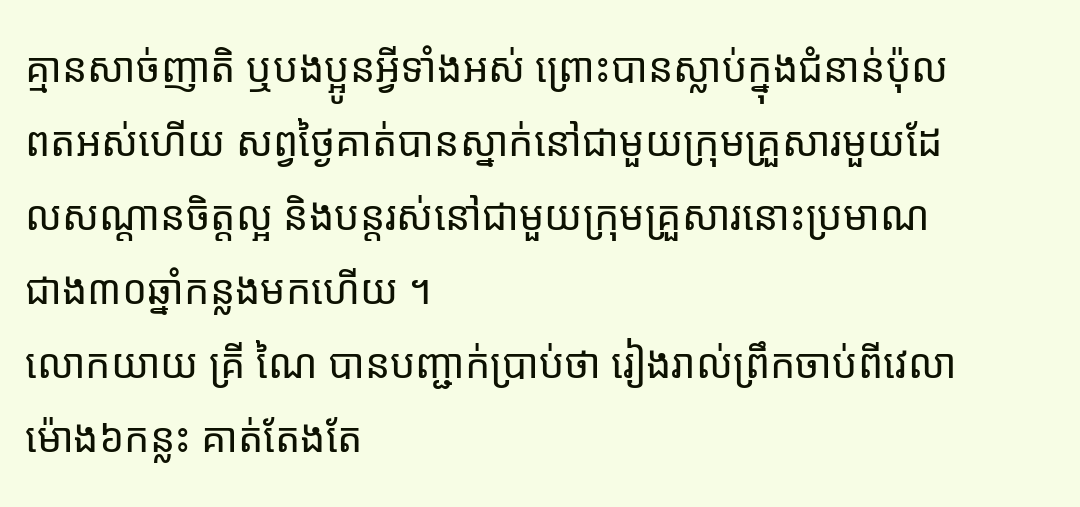គ្មានសាច់ញាតិ ឬបងប្អូនអ្វីទាំងអស់ ព្រោះបានស្លាប់ក្នុងជំនាន់ប៉ុលពតអស់ហើយ សព្វថ្ងៃគាត់បានស្នាក់នៅជាមួយក្រុមគ្រួសារមួយដែលសណ្តានចិត្តល្អ និងបន្តរស់នៅជាមួយក្រុមគ្រួសារនោះប្រមាណជាង៣០ឆ្នាំកន្លងមកហើយ ។
លោកយាយ គ្រី ណៃ បានបញ្ជាក់ប្រាប់ថា រៀងរាល់ព្រឹកចាប់ពីវេលាម៉ោង៦កន្លះ គាត់តែងតែ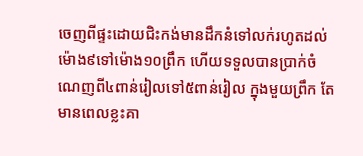ចេញពីផ្ទះដោយជិះកង់មានដឹកនំទៅលក់រហូតដល់ម៉ោង៩ទៅម៉ោង១០ព្រឹក ហើយទទួលបានប្រាក់ចំណេញពី៤ពាន់រៀលទៅ៥ពាន់រៀល ក្នុងមួយព្រឹក តែមានពេលខ្លះគា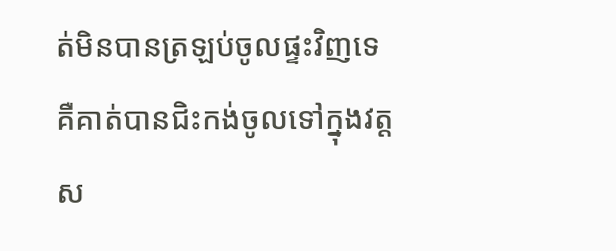ត់មិនបានត្រឡប់ចូលផ្ទះវិញទេ គឺគាត់បានជិះកង់ចូលទៅក្នុងវត្តស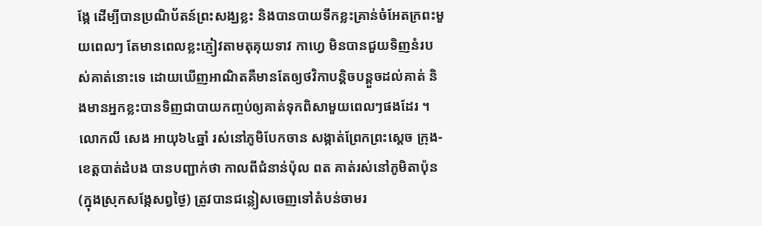ង្កែ ដើម្បីបានប្រណិប័តន៍ព្រះសង្ឃខ្លះ និងបានបាយទឹកខ្លះគ្រាន់ចំអែតក្រពះមួយពេលៗ តែមានពេលខ្លះភ្ញៀវតាមតុគុយទាវ កាហ្វេ មិនបានជួយទិញនំរបស់គាត់នោះទេ ដោយឃើញអាណិតគឺមានតែឲ្យថវិកាបន្តិចបន្តួចដល់គាត់ និងមានអ្នកខ្លះបានទិញជាបាយកញ្ចប់ឲ្យគាត់ទុកពិសាមួយពេលៗផងដែរ ។
លោកលី សេង អាយុ៦៤ឆ្នាំ រស់នៅភូមិបែកចាន សង្កាត់ព្រែកព្រះស្តេច ក្រុង-ខេត្តបាត់ដំបង បានបញ្ជាក់ថា កាលពីជំនាន់ប៉ុល ពត គាត់រស់នៅភូមិតាប៉ុន (ក្នុងស្រុកសង្កែសព្វថ្ងៃ) ត្រូវបានជន្លៀសចេញទៅតំបន់ចាមរ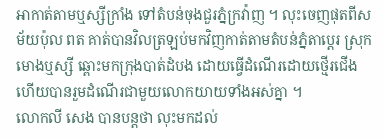អាកាត់តាមឬស្សីក្រាំង ទៅតំបន់ចុងជួរភ្នំក្រវ៉ាញ ។ លុះចេញផុតពីសម័យប៉ុល ពត គាត់បានវិលត្រឡប់មកវិញកាត់តាមតំបន់ភ្នំតាប្តេរ ស្រុកមោងឬស្សី ឆ្ពោះមកក្រុងបាត់ដំបង ដោយធ្វើដំណើរដោយថ្មើរជើង ហើយបានរួមដំណើរជាមួយលោកយាយទាំងអស់គ្នា ។
លោកលី សេង បានបន្តថា លុះមកដល់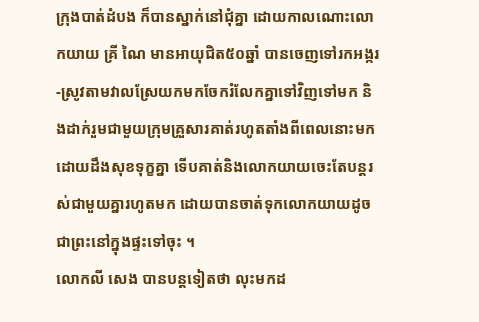ក្រុងបាត់ដំបង ក៏បានស្នាក់នៅជុំគ្នា ដោយកាលណោះលោកយាយ គ្រី ណៃ មានអាយុជិត៥០ឆ្នាំ បានចេញទៅរកអង្ករ-ស្រូវតាមវាលស្រែយកមកចែករំលែកគ្នាទៅវិញទៅមក និងដាក់រួមជាមួយក្រុមគ្រួសារគាត់រហូតតាំងពីពេលនោះមក ដោយដឹងសុខទុក្ខគ្នា ទើបគាត់និងលោកយាយចេះតែបន្តរស់ជាមួយគ្នារហូតមក ដោយបានចាត់ទុកលោកយាយដូចជាព្រះនៅក្នុងផ្ទះទៅចុះ ។
លោកលី សេង បានបន្តទៀតថា លុះមកដ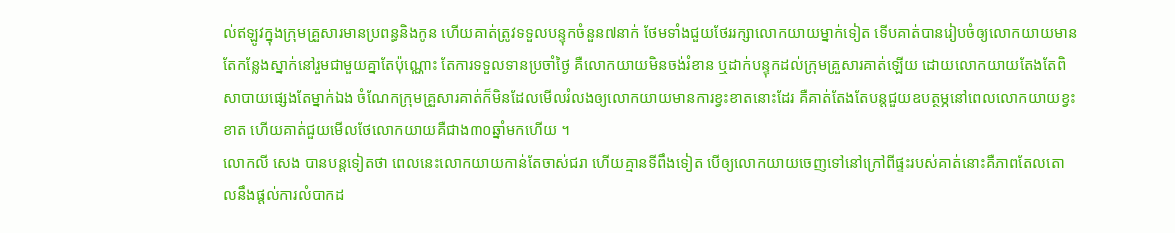ល់ឥឡូវក្នុងក្រុមគ្រួសារមានប្រពន្ធនិងកូន ហើយគាត់ត្រូវទទួលបន្ទុកចំនួន៧នាក់ ថែមទាំងជួយថែររក្សាលោកយាយម្នាក់ទៀត ទើបគាត់បានរៀបចំឲ្យលោកយាយមានតែកន្លែងស្នាក់នៅរួមជាមួយគ្នាតែប៉ុណ្ណោះ តែការទទួលទានប្រចាំថ្ងៃ គឺលោកយាយមិនចង់រំខាន ឬដាក់បន្ទុកដល់ក្រុមគ្រួសារគាត់ឡើយ ដោយលោកយាយតែងតែពិសាបាយផ្សេងតែម្នាក់ឯង ចំណែកក្រុមគ្រួសារគាត់ក៏មិនដែលមើលរំលងឲ្យលោកយាយមានការខ្វះខាតនោះដែរ គឺគាត់តែងតែបន្តជួយឧបត្ថម្ភនៅពេលលោកយាយខ្វះខាត ហើយគាត់ជួយមើលថែលោកយាយគឺជាង៣០ឆ្នាំមកហើយ ។
លោកលី សេង បានបន្តទៀតថា ពេលនេះលោកយាយកាន់តែចាស់ជរា ហើយគ្មានទីពឹងទៀត បើឲ្យលោកយាយចេញទៅនៅក្រៅពីផ្ទះរបស់គាត់នោះគឺភាពតែលតោលនឹងផ្តល់ការលំបាកដ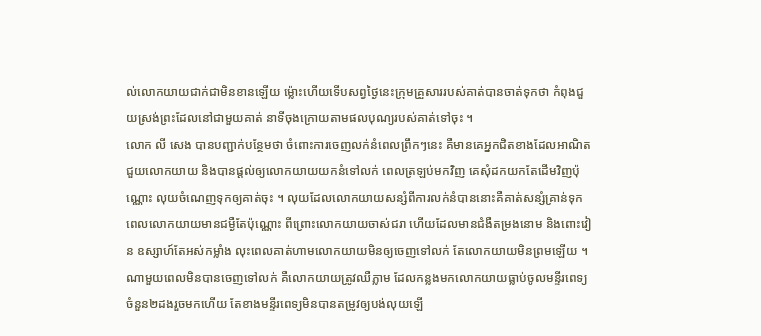ល់លោកយាយជាក់ជាមិនខានឡើយ ម្ល៉ោះហើយទើបសព្វថ្ងៃនេះក្រុមគ្រួសាររបស់គាត់បានចាត់ទុកថា កំពុងជួយស្រង់ព្រះដែលនៅជាមួយគាត់ នាទីចុងក្រោយតាមផលបុណ្យរបស់គាត់ទៅចុះ ។
លោក លី សេង បានបញ្ជាក់បន្ថែមថា ចំពោះការចេញលក់នំពេលព្រឹកៗនេះ គឺមានគេអ្នកជិតខាងដែលអាណិតជួយលោកយាយ និងបានផ្តល់ឲ្យលោកយាយយកនំទៅលក់ ពេលត្រឡប់មកវិញ គេសុំដកយកតែដើមវិញប៉ុណ្ណោះ លុយចំណេញទុកឲ្យគាត់ចុះ ។ លុយដែលលោកយាយសន្សំពីការលក់នំបាននោះគឺគាត់សន្សំគ្រាន់ទុកពេលលោកយាយមានជម្ងឺតែប៉ុណ្ណោះ ពីព្រោះលោកយាយចាស់ជរា ហើយដែលមានជំងឺតម្រងនោម និងពោះវៀន ឧស្សាហ៍តែអស់កម្លាំង លុះពេលគាត់ហាមលោកយាយមិនឲ្យចេញទៅលក់ តែលោកយាយមិនព្រមឡើយ ។ ណាមួយពេលមិនបានចេញទៅលក់ គឺលោកយាយត្រូវឈឺភ្លាម ដែលកន្លងមកលោកយាយធ្លាប់ចូលមន្ទីរពេទ្យចំនួន២ដងរួចមកហើយ តែខាងមន្ទីរពេទ្យមិនបានតម្រូវឲ្យបង់លុយឡើ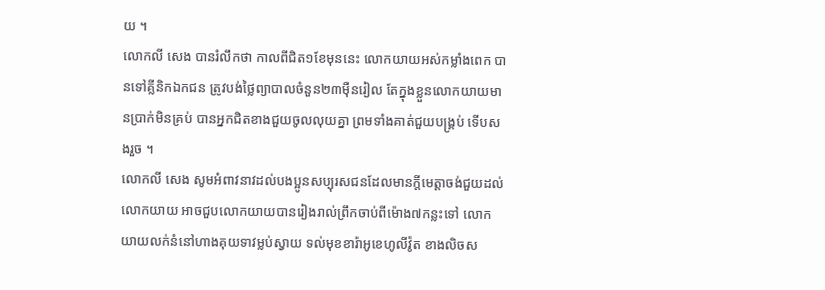យ ។
លោកលី សេង បានរំលឹកថា កាលពីជិត១ខែមុននេះ លោកយាយអស់កម្លាំងពេក បានទៅគ្លីនិកឯកជន ត្រូវបង់ថ្លៃព្យាបាលចំនួន២៣ម៉ឺនរៀល តែក្នុងខ្លួនលោកយាយមានប្រាក់មិនគ្រប់ បានអ្នកជិតខាងជួយចូលលុយគ្នា ព្រមទាំងគាត់ជួយបង្គ្រប់ ទើបសងរួច ។
លោកលី សេង សូមអំពាវនាវដល់បងប្អូនសប្បុរសជនដែលមានក្តីមេត្តាចង់ជួយដល់លោកយាយ អាចជួបលោកយាយបានរៀងរាល់ព្រឹកចាប់ពីម៉ោង៧កន្លះទៅ លោកយាយលក់នំនៅហាងគុយទាវម្លប់ស្វាយ ទល់មុខខារ៉ាអូខេហូលីវ៉ូត ខាងលិចស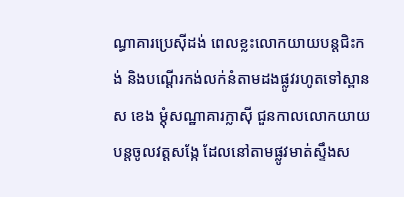ណ្ធាគារប្រេស៊ីដង់ ពេលខ្លះលោកយាយបន្តជិះកង់ និងបណ្តើរកង់លក់នំតាមដងផ្លូវរហូតទៅស្ពាន ស ខេង ម្តុំសណ្ឋាគារក្លាស៊ី ជួនកាលលោកយាយបន្តចូលវត្តសង្កែ ដែលនៅតាមផ្លូវមាត់ស្ទឹងស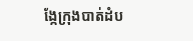ង្កែក្រុងបាត់ដំប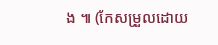ង ៕ (កែសម្រួលដោយ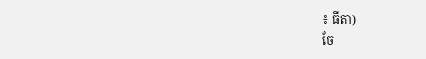៖ ធីតា)
ចែ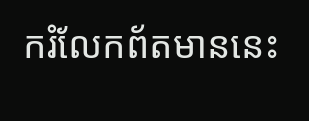ករំលែកព័តមាននេះ